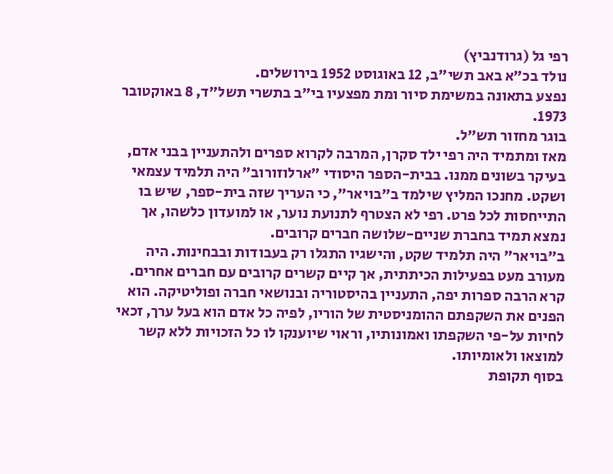רפי גל (גרודנביץ)
נולד בכ"א באב תשי"ב, 12 באוגוסט 1952 בירושלים.
נפצע בתאונה במשימת סיור ומת מפצעיו בי"ב בתשרי תשל"ד, 8 באוקטובר 1973.
בוגר מחזור תש"ל.
מאז ומתמיד היה רפי ילד סקרן, המרבה לקרוא ספרים ולהתעניין בבני אדם, בעיקר בשונים ממנו. בבית-הספר היסודי "ארלוזורוב" היה תלמיד עצמאי ושקט. מחנכו המליץ שילמד ב"בויאר", כי העריך שזה בית-ספר, שיש בו התייחסות לכל פרט. רפי לא הצטרף לתנועת נוער, או למועדון כלשהו, אך נמצא תמיד בחברת שניים-שלושה חברים קרובים.
ב"בויאר" היה תלמיד שקט, והישגיו התגלו רק בעבודות ובבחינות. היה מעורב מעט בפעילות הכיתתית, אך קיים קשרים קרובים עם חברים אחרים. קרא הרבה ספרות יפה, התעניין בהיסטוריה ובנושאי חברה ופוליטיקה. הוא הפנים את השקפתם ההומניסטית של הוריו, לפיה כל אדם הוא בעל ערך, זכאי לחיות על-פי השקפתו ואמונותיו, וראוי שיוענקו לו כל הזכויות ללא קשר למוצאו ולאומיותו.
בסוף תקופת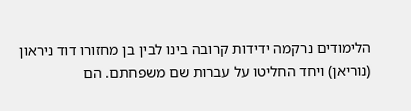הלימודים נרקמה ידידות קרובה בינו לבין בן מחזורו דוד ניראון (נוריאן) ויחד החליטו על עברות שם משפחתם. הם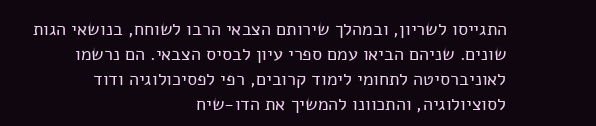התגייסו לשריון, ובמהלך שירותם הצבאי הרבו לשוחח, בנושאי הגות שונים. שניהם הביאו עמם ספרי עיון לבסיס הצבאי. הם נרשמו לאוניברסיטה לתחומי לימוד קרובים, רפי לפסיכולוגיה ודוד לסוציולוגיה, והתכוונו להמשיך את הדו-שיח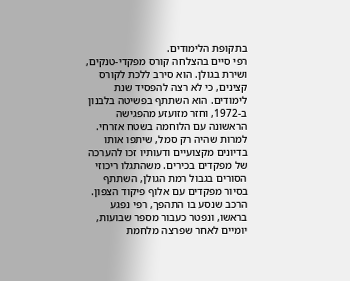בתקופת הלימודים.
רפי סיים בהצלחה קורס מפקדי-טנקים, ושירת בגולן. הוא סירב ללכת לקורס קצינים, כי לא רצה להפסיד שנת לימודים. הוא השתתף בפשיטה בלבנון ב-1972, וחזר מזועזע מהפגישה הראשונה עם הלוחמה בשטח אזרחי. למרות שהיה רק סמל, שיתפו אותו בדיונים מקצועיים ודעותיו זכו להערכה של מפקדים בכירים. משהתגלו ריכוזי הסורים בגבול רמת הגולן, השתתף בסיור מפקדים עם אלוף פיקוד הצפון. הרכב שנסע בו התהפך, רפי נפגע בראשו, ונפטר כעבור מספר שבועות, יומיים לאחר שפרצה מלחמת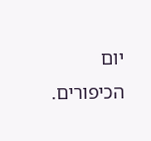יום הכיפורים.